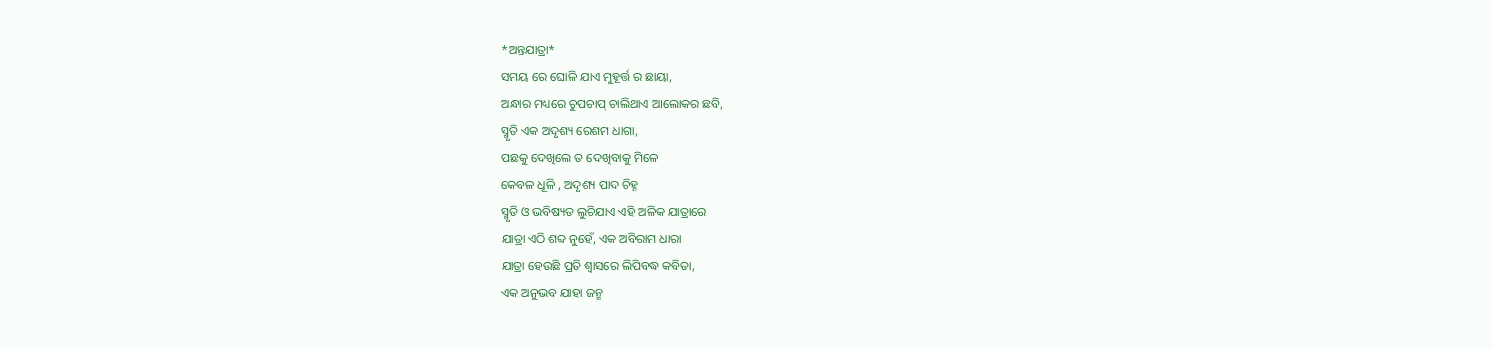*ଅନ୍ତଯାତ୍ରା*
ସମୟ ରେ ଘୋଳି ଯାଏ ମୁହୂର୍ତ୍ତ ର ଛାୟା,
ଅନ୍ଧାର ମଧ୍ୟରେ ଚୁପଚାପ୍ ଚାଲିଥାଏ ଆଲୋକର ଛବି,
ସ୍ମୃତି ଏକ ଅଦୃଶ୍ୟ ରେଶମ ଧାଗା,
ପଛକୁ ଦେଖିଲେ ତ ଦେଖିବାକୁ ମିଳେ
କେବଳ ଧୂଳି , ଅଦୃଶ୍ୟ ପାଦ ଚିହ୍ନ
ସ୍ମୃତି ଓ ଭବିଷ୍ୟତ ଲୁଚିଯାଏ ଏହି ଅଳିକ ଯାତ୍ରାରେ
ଯାତ୍ରା ଏଠି ଶବ୍ଦ ନୁହେଁ, ଏକ ଅବିରାମ ଧାରା
ଯାତ୍ରା ହେଉଛି ପ୍ରତି ଶ୍ବାସରେ ଲିପିବଦ୍ଧ କବିତା,
ଏକ ଅନୁଭବ ଯାହା ଜନ୍ମ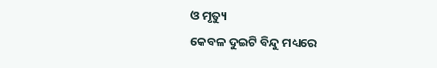ଓ ମୃତ୍ୟୁ
କେବଳ ଦୁଇଟି ବିନ୍ଦୁ ମଧ୍ୟରେ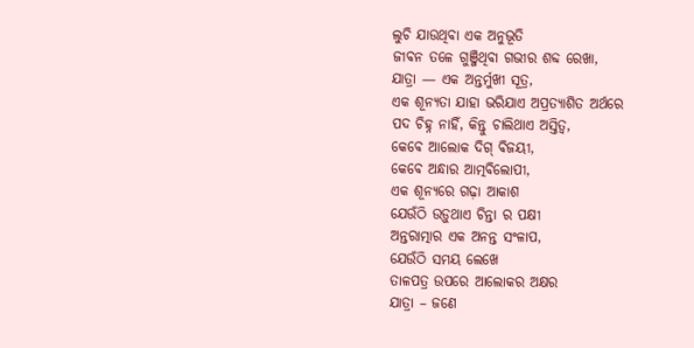ଲୁଚି ଯାଉଥିବା ଏକ ଅନୁଭୂତି
ଜୀବନ ତଳେ ଗୁଞ୍ଜିଥିବା ଗଭୀର ଶବ୍ଦ ରେଖା,
ଯାତ୍ରା — ଏକ ଅନ୍ତର୍ମୁଖୀ ସୂତ୍ର,
ଏକ ଶୂନ୍ୟତା ଯାହା ଭରିଯାଏ ଅପ୍ରତ୍ୟାଶିତ ଅର୍ଥରେ
ପଦ ଚିହ୍ନ ନାହିଁ, କିନ୍ତୁ ଚାଲିଥାଏ ଅସ୍ତିତ୍ୱ,
କେବେ ଆଲୋକ ଦିଗ୍ ବିଜୟୀ,
କେବେ ଅନ୍ଧାର ଆତ୍ମବିଲୋପୀ,
ଏକ ଶୂନ୍ୟରେ ଗଢ଼ା ଆକାଶ
ଯେଉଁଠି ଉଡ଼ୁଥାଏ ଚିନ୍ତା ର ପକ୍ଷୀ
ଅନ୍ତରାତ୍ମାର ଏକ ଅନନ୍ତ ସଂଳାପ,
ଯେଉଁଠି ସମୟ ଲେଖେ
ତାଳପତ୍ର ଉପରେ ଆଲୋକର ଅକ୍ଷର
ଯାତ୍ରା – ଜଣେ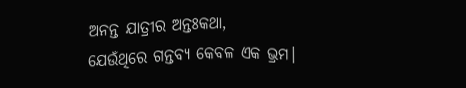ଅନନ୍ତ ଯାତ୍ରୀର ଅନ୍ତଃକଥା,
ଯେଉଁଥିରେ ଗନ୍ତବ୍ୟ କେବଳ ଏକ ଭ୍ରମ।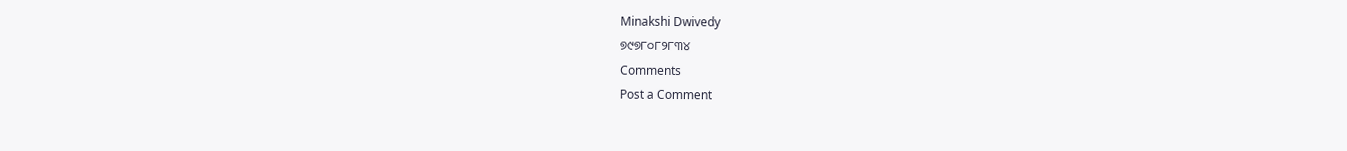Minakshi Dwivedy
୭୯୭୮୦୮୨୮୩୪
Comments
Post a Comment